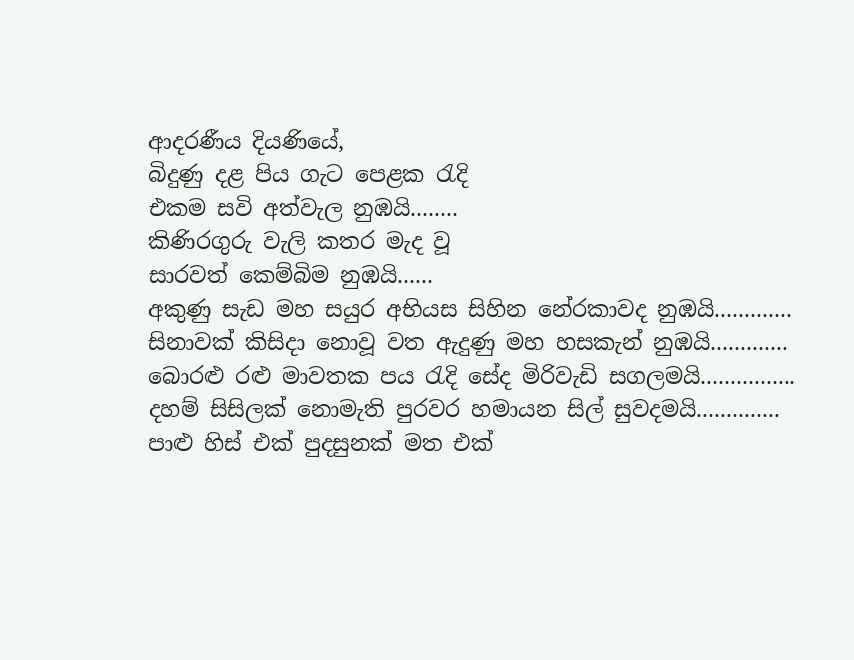ආදරණීය දියණියේ,
බිදුණු දළ පිය ගැට පෙළක රැදි
එකම සවි අත්වැල නුඹයි........
කිණිරගුරු වැලි කතර මැද වූ
සාරවත් කෙම්බිම නුඹයි......
අකුණු සැඩ මහ සයුර අභියස සිහින නේරකාවද නුඹයි.............
සිනාවක් කිසිදා නොවූ වත ඇදුණු මහ හසකැන් නුඹයි.............
බොරළු රළු මාවතක පය රැදි සේද මිරිවැඩි සගලමයි................
දහම් සිසිලක් නොමැති පුරවර හමායන සිල් සුවදමයි..............
පාළු හිස් එක් පුදසුනක් මත එක්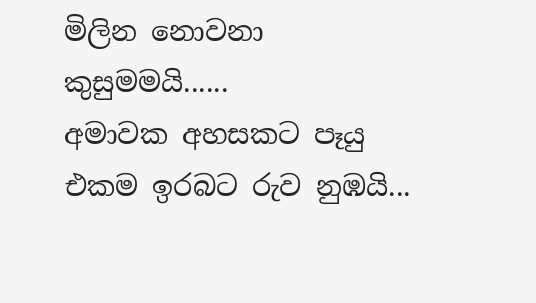මිලින නොවනා කුසුමමයි......
අමාවක අහසකට පෑයු එකම ඉරබට රුව නුඹයි...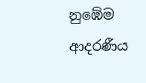නුඹේම ආදරණීය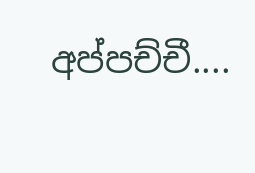අප්පච්චී....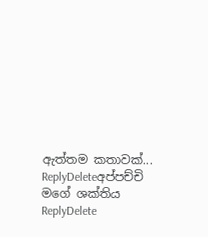ඇත්තම කතාවක්...
ReplyDeleteඅප්පච්චි මගේ ශක්තිය
ReplyDelete